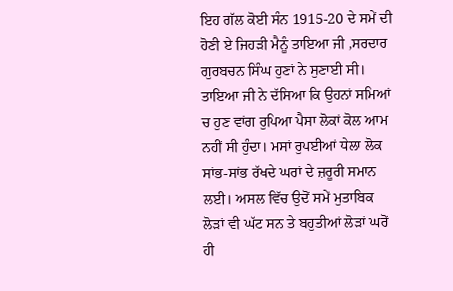ਇਹ ਗੱਲ ਕੋਈ ਸੰਨ 1915-20 ਦੇ ਸਮੇਂ ਦੀ ਹੋਣੀ ਏ ਜਿਹੜੀ ਮੈਨੂੰ ਤਾਇਆ ਜੀ ,ਸਰਦਾਰ ਗੁਰਬਚਨ ਸਿੰਘ ਹੁਣਾਂ ਨੇ ਸੁਣਾਈ ਸੀ।
ਤਾਇਆ ਜੀ ਨੇ ਦੱਸਿਆ ਕਿ ਉਹਨਾਂ ਸਮਿਆਂ ਚ ਹੁਣ ਵਾਂਗ ਰੁਪਿਆ ਪੈਸਾ ਲੋਕਾਂ ਕੋਲ ਆਮ ਨਹੀਂ ਸੀ ਹੁੰਦਾ। ਮਸਾਂ ਰੁਪਈਆਂ ਧੇਲਾ ਲੋਕ ਸਾਂਭ-ਸਾਂਭ ਰੱਖਦੇ ਘਰਾਂ ਦੇ ਜ਼ਰੂਰੀ ਸਮਾਨ ਲਈ। ਅਸਲ ਵਿੱਚ ਉਦੋਂ ਸਮੇਂ ਮੁਤਾਬਿਕ ਲੋੜਾਂ ਵੀ ਘੱਟ ਸਨ ਤੇ ਬਹੁਤੀਆਂ ਲੋੜਾਂ ਘਰੋਂ ਹੀ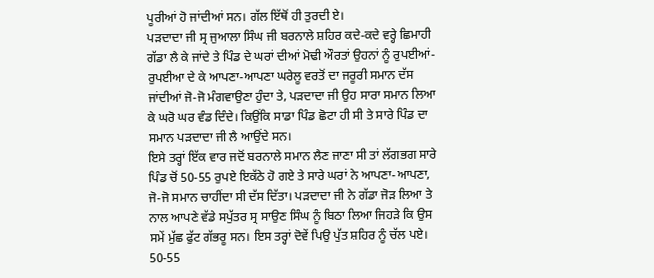ਪੂਰੀਆਂ ਹੋ ਜਾਂਦੀਆਂ ਸਨ। ਗੱਲ ਇੱਥੋਂ ਹੀ ਤੁਰਦੀ ਏ।
ਪੜਦਾਦਾ ਜੀ ਸ੍ਰ ਜੁਆਲਾ ਸਿੰਘ ਜੀ ਬਰਨਾਲੇ ਸ਼ਹਿਰ ਕਦੇ-ਕਦੇ ਵਰ੍ਹੇ ਛਿਮਾਹੀ ਗੱਡਾ ਲੈ ਕੇ ਜਾਂਦੇ ਤੇ ਪਿੰਡ ਦੇ ਘਰਾਂ ਦੀਆਂ ਮੋਢੀ ਔਰਤਾਂ ਉਹਨਾਂ ਨੂੰ ਰੁਪਈਆਂ-ਰੁਪਈਆ ਦੇ ਕੇ ਆਪਣਾ-ਆਪਣਾ ਘਰੇਲੂ ਵਰਤੋਂ ਦਾ ਜਰੂਰੀ ਸਮਾਨ ਦੱਸ ਜਾਂਦੀਆਂ ਜੋ-ਜੋ ਮੰਗਵਾਉਣਾ ਹੁੰਦਾ ਤੇ, ਪੜਦਾਦਾ ਜੀ ਉਹ ਸਾਰਾ ਸਮਾਨ ਲਿਆ ਕੇ ਘਰੋ ਘਰ ਵੰਡ ਦਿੰਦੇ। ਕਿਉਂਕਿ ਸਾਡਾ ਪਿੰਡ ਛੋਟਾ ਹੀ ਸੀ ਤੇ ਸਾਰੇ ਪਿੰਡ ਦਾ ਸਮਾਨ ਪੜਦਾਦਾ ਜੀ ਲੈ ਆਉਂਦੇ ਸਨ।
ਇਸੇ ਤਰ੍ਹਾਂ ਇੱਕ ਵਾਰ ਜਦੋਂ ਬਰਨਾਲੇ ਸਮਾਨ ਲੈਣ ਜਾਣਾ ਸੀ ਤਾਂ ਲੱਗਭਗ ਸਾਰੇ ਪਿੰਡ ਚੋਂ 50-55 ਰੁਪਏ ਇਕੱਠੇ ਹੋ ਗਏ ਤੇ ਸਾਰੇ ਘਰਾਂ ਨੇ ਆਪਣਾ-ਆਪਣਾ, ਜੋ-ਜੋ ਸਮਾਨ ਚਾਹੀਂਦਾ ਸੀ ਦੱਸ ਦਿੱਤਾ। ਪੜਦਾਦਾ ਜੀ ਨੇ ਗੱਡਾ ਜੋੜ ਲਿਆ ਤੇ ਨਾਲ ਆਪਣੇ ਵੱਡੇ ਸਪੁੱਤਰ ਸ੍ਰ ਸਾਉਣ ਸਿੰਘ ਨੂੰ ਬਿਠਾ ਲਿਆ ਜਿਹੜੇ ਕਿ ਉਸ ਸਮੇਂ ਮੁੱਛ ਫੁੱਟ ਗੱਭਰੂ ਸਨ। ਇਸ ਤਰ੍ਹਾਂ ਦੋਵੇਂ ਪਿਉ ਪੁੱਤ ਸ਼ਹਿਰ ਨੂੰ ਚੱਲ ਪਏ।
50-55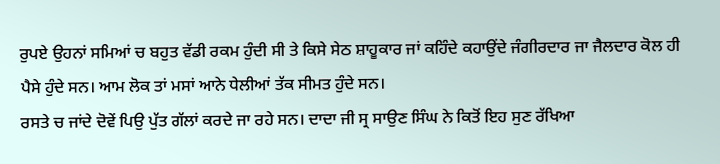ਰੁਪਏ ਉਹਨਾਂ ਸਮਿਆਂ ਚ ਬਹੁਤ ਵੱਡੀ ਰਕਮ ਹੁੰਦੀ ਸੀ ਤੇ ਕਿਸੇ ਸੇਠ ਸ਼ਾਹੂਕਾਰ ਜਾਂ ਕਹਿੰਦੇ ਕਹਾਉਂਦੇ ਜੰਗੀਰਦਾਰ ਜਾ ਜੈਲਦਾਰ ਕੋਲ ਹੀ ਪੈਸੇ ਹੁੰਦੇ ਸਨ। ਆਮ ਲੋਕ ਤਾਂ ਮਸਾਂ ਆਨੇ ਧੇਲੀਆਂ ਤੱਕ ਸੀਮਤ ਹੁੰਦੇ ਸਨ।
ਰਸਤੇ ਚ ਜਾਂਦੇ ਦੋਵੇਂ ਪਿਉ ਪੁੱਤ ਗੱਲਾਂ ਕਰਦੇ ਜਾ ਰਹੇ ਸਨ। ਦਾਦਾ ਜੀ ਸ੍ਰ ਸਾਉਣ ਸਿੰਘ ਨੇ ਕਿਤੋਂ ਇਹ ਸੁਣ ਰੱਖਿਆ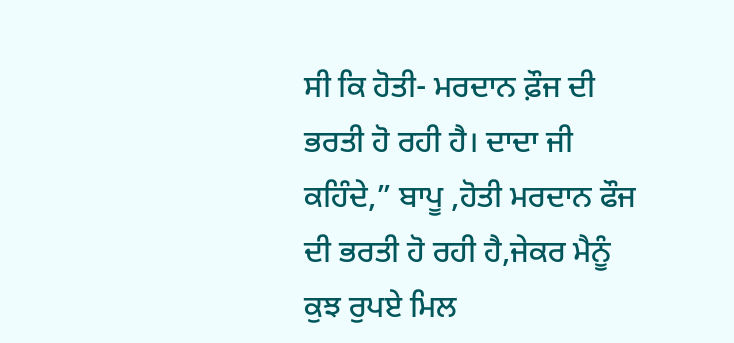ਸੀ ਕਿ ਹੋਤੀ- ਮਰਦਾਨ ਫ਼ੌਜ ਦੀ ਭਰਤੀ ਹੋ ਰਹੀ ਹੈ। ਦਾਦਾ ਜੀ ਕਹਿੰਦੇ,” ਬਾਪੂ ,ਹੋਤੀ ਮਰਦਾਨ ਫੌਜ ਦੀ ਭਰਤੀ ਹੋ ਰਹੀ ਹੈ,ਜੇਕਰ ਮੈਨੂੰ ਕੁਝ ਰੁਪਏ ਮਿਲ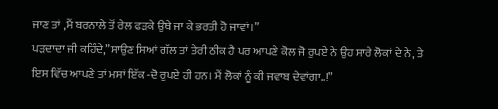ਜਾਣ ਤਾਂ ,ਮੈਂ ਬਰਨਾਲੇ ਤੋਂ ਰੇਲ ਫੜਕੇ ਉਥੇ ਜਾ ਕੇ ਭਰਤੀ ਹੋ ਜਾਵਾਂ।”
ਪੜਦਾਦਾ ਜੀ ਕਹਿੰਦੇ,”ਸਾਉਣ ਸਿਆਂ ਗੱਲ ਤਾਂ ਤੇਰੀ ਠੀਕ ਹੈ ਪਰ ਆਪਣੇ ਕੋਲ ਜੋ ਰੁਪਏ ਨੇ ਉਹ ਸਾਰੇ ਲੋਕਾਂ ਦੇ ਨੇ, ਤੇ ਇਸ ਵਿੱਚ ਆਪਣੇ ਤਾਂ ਮਸਾਂ ਇੱਕ -ਦੋ ਰੁਪਏ ਹੀ ਹਨ। ਮੈਂ ਲੋਕਾਂ ਨੂੰ ਕੀ ਜਵਾਬ ਦੇਵਾਂਗਾ..!”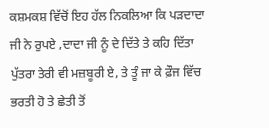ਕਸ਼ਮਕਸ਼ ਵਿੱਚੋਂ ਇਹ ਹੱਲ ਨਿਕਲਿਆ ਕਿ ਪੜਦਾਦਾ ਜੀ ਨੇ ਰੁਪਏ ,ਦਾਦਾ ਜੀ ਨੂੰ ਦੇ ਦਿੱਤੇ ਤੇ ਕਹਿ ਦਿੱਤਾ ਪੁੱਤਰਾ ਤੇਰੀ ਵੀ ਮਜ਼ਬੂਰੀ ਏ, ਤੇ ਤੂੰ ਜਾ ਕੇ ਫ਼ੌਜ ਵਿੱਚ ਭਰਤੀ ਹੋ ਤੇ ਛੇਤੀ ਤੋਂ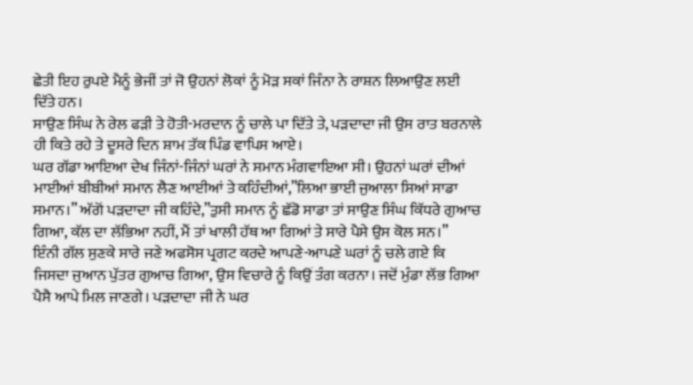ਛੇਤੀ ਇਹ ਰੁਪਏ ਮੈਨੂੰ ਭੇਜੀਂ ਤਾਂ ਜੋ ਉਹਨਾਂ ਲੋਕਾਂ ਨੂੰ ਮੋੜ ਸਕਾਂ ਜਿੰਨਾ ਨੇ ਰਾਸ਼ਨ ਲਿਆਉਣ ਲਈ ਦਿੱਤੇ ਹਨ।
ਸਾਉਣ ਸਿੰਘ ਨੇ ਰੇਲ ਫੜੀ ਤੇ ਹੋਤੀ-ਮਰਦਾਨ ਨੂੰ ਚਾਲੇ ਪਾ ਦਿੱਤੇ ਤੇ, ਪੜਦਾਦਾ ਜੀ ਉਸ ਰਾਤ ਬਰਨਾਲੇ ਹੀ ਕਿਤੇ ਰਹੇ ਤੇ ਦੂਸਰੇ ਦਿਨ ਸ਼ਾਮ ਤੱਕ ਪਿੰਡ ਵਾਪਿਸ ਆਏ।
ਘਰ ਗੱਡਾ ਆਇਆ ਦੇਖ ਜਿੰਨਾਂ-ਜਿੰਨਾਂ ਘਰਾਂ ਨੇ ਸਮਾਨ ਮੰਗਵਾਇਆ ਸੀ। ਉਹਨਾਂ ਘਰਾਂ ਦੀਆਂ ਮਾਈਆਂ ਬੀਬੀਆਂ ਸਮਾਨ ਲੈਣ ਆਈਆਂ ਤੇ ਕਹਿੰਦੀਆਂ,”ਲਿਆ ਭਾਈ ਜੁਆਲਾ ਸਿਆਂ ਸਾਡਾ ਸਮਾਨ।” ਅੱਗੋਂ ਪੜਦਾਦਾ ਜੀ ਕਹਿੰਦੇ,”ਤੁਸੀ ਸਮਾਨ ਨੂੰ ਛੱਡੋ ਸਾਡਾ ਤਾਂ ਸਾਉਣ ਸਿੰਘ ਕਿੱਧਰੇ ਗੁਆਚ ਗਿਆ, ਕੱਲ ਦਾ ਲੱਭਿਆ ਨਹੀਂ, ਮੈਂ ਤਾਂ ਖਾਲੀ ਹੱਥ ਆ ਗਿਆਂ ਤੇ ਸਾਰੇ ਪੈਸੇ ਉਸ ਕੋਲ ਸਨ।”
ਇੰਨੀ ਗੱਲ ਸੁਣਕੇ ਸਾਰੇ ਜਣੇ ਅਫਸੋਸ ਪ੍ਰਗਟ ਕਰਦੇ ਆਪਣੇ-ਆਪਣੇ ਘਰਾਂ ਨੂੰ ਚਲੇ ਗਏ ਕਿ ਜਿਸਦਾ ਜੁਆਨ ਪੁੱਤਰ ਗੁਆਚ ਗਿਆ, ਉਸ ਵਿਚਾਰੇ ਨੂੰ ਕਿਉਂ ਤੰਗ ਕਰਨਾ। ਜਦੋਂ ਮੁੰਡਾ ਲੱਭ ਗਿਆ ਪੈਸੈ ਆਪੇ ਮਿਲ ਜਾਣਗੇ। ਪੜਦਾਦਾ ਜੀ ਨੇ ਘਰ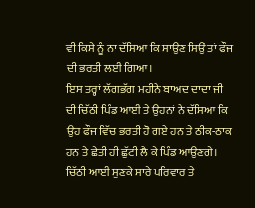ਵੀ ਕਿਸੇ ਨੂੰ ਨਾ ਦੱਸਿਆ ਕਿ ਸਾਉਣ ਸਿਉਂ ਤਾਂ ਫੌਜ ਦੀ ਭਰਤੀ ਲਈ ਗਿਆ।
ਇਸ ਤਰ੍ਹਾਂ ਲੱਗਭੱਗ ਮਹੀਨੇ ਬਾਅਦ ਦਾਦਾ ਜੀ ਦੀ ਚਿੱਠੀ ਪਿੰਡ ਆਈ ਤੇ ਉਹਨਾਂ ਨੇ ਦੱਸਿਆ ਕਿ ਉਹ ਫੌਜ ਵਿੱਚ ਭਰਤੀ ਹੋ ਗਏ ਹਨ ਤੇ ਠੀਕ-ਠਾਕ ਹਨ ਤੇ ਛੇਤੀ ਹੀ ਛੁੱਟੀ ਲੈ ਕੇ ਪਿੰਡ ਆਉਣਗੇ।
ਚਿੱਠੀ ਆਈ ਸੁਣਕੇ ਸਾਰੇ ਪਰਿਵਾਰ ਤੇ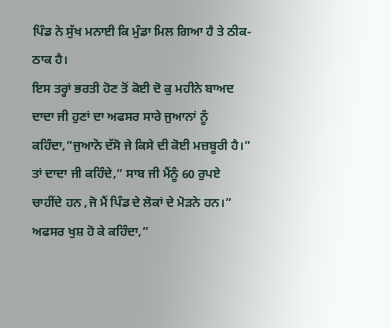ਪਿੰਡ ਨੇ ਸੁੱਖ ਮਨਾਈ ਕਿ ਮੁੰਡਾ ਮਿਲ ਗਿਆ ਹੈ ਤੇ ਠੀਕ-ਠਾਕ ਹੈ।
ਇਸ ਤਰ੍ਹਾਂ ਭਰਤੀ ਹੋਣ ਤੋਂ ਕੋਈ ਦੋ ਕੁ ਮਹੀਨੇ ਬਾਅਦ ਦਾਦਾ ਜੀ ਹੁਣਾਂ ਦਾ ਅਫਸਰ ਸਾਰੇ ਜੁਆਨਾਂ ਨੂੰ ਕਹਿੰਦਾ,”ਜੁਆਨੋ ਦੱਸੋ ਜੇ ਕਿਸੇ ਦੀ ਕੋਈ ਮਜ਼ਬੂਰੀ ਹੈ।” ਤਾਂ ਦਾਦਾ ਜੀ ਕਹਿੰਦੇ,” ਸਾਬ ਜੀ ਮੈਂਨੂੰ 60 ਰੁਪਏ ਚਾਹੀਂਦੇ ਹਨ ,ਜੋ ਮੈਂ ਪਿੰਡ ਦੇ ਲੋਕਾਂ ਦੇ ਮੋੜਨੇ ਹਨ।”
ਅਫਸਰ ਖੁਸ਼ ਹੋ ਕੇ ਕਹਿੰਦਾ,”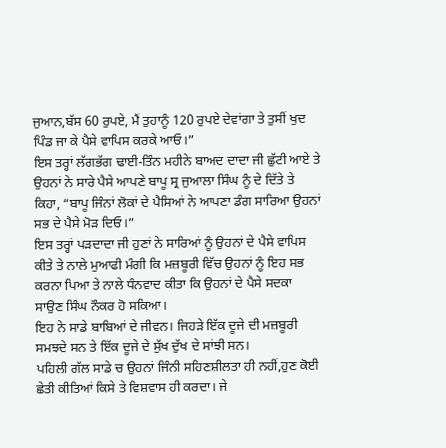ਜੁਆਨ,ਬੱਸ 60 ਰੁਪਏ, ਮੈਂ ਤੁਹਾਨੂੰ 120 ਰੁਪਏ ਦੇਵਾਂਗਾ ਤੇ ਤੁਸੀਂ ਖੁਦ ਪਿੰਡ ਜਾ ਕੇ ਪੈਸੇ ਵਾਪਿਸ ਕਰਕੇ ਆਓ।”
ਇਸ ਤਰ੍ਹਾਂ ਲੱਗਭੱਗ ਢਾਈ-ਤਿੰਨ ਮਹੀਨੇ ਬਾਅਦ ਦਾਦਾ ਜੀ ਛੁੱਟੀ ਆਏ ਤੇ ਉਹਨਾਂ ਨੇ ਸਾਰੇ ਪੈਸੇ ਆਪਣੇ ਬਾਪੂ ਸ੍ਰ ਜੁਆਲਾ ਸਿੰਘ ਨੂੰ ਦੇ ਦਿੱਤੇ ਤੇ ਕਿਹਾ, “ਬਾਪੂ ਜਿੰਨਾਂ ਲੋਕਾਂ ਦੇ ਪੈਸਿਆਂ ਨੇ ਆਪਣਾ ਡੰਗ ਸਾਰਿਆ ਉਹਨਾਂ ਸਭ ਦੇ ਪੈਸੇ ਮੋੜ ਦਿਓ।”
ਇਸ ਤਰ੍ਹਾਂ ਪੜਦਾਦਾ ਜੀ ਹੁਣਾਂ ਨੇ ਸਾਰਿਆਂ ਨੂੰ ਉਹਨਾਂ ਦੇ ਪੈਸੇ ਵਾਪਿਸ ਕੀਤੇ ਤੇ ਨਾਲੇ ਮੁਆਫੀ ਮੰਗੀ ਕਿ ਮਜ਼ਬੂਰੀ ਵਿੱਚ ਉਹਨਾਂ ਨੂੰ ਇਹ ਸਭ ਕਰਨਾ ਪਿਆ ਤੇ ਨਾਲੇ ਧੰਨਵਾਦ ਕੀਤਾ ਕਿ ਉਹਨਾਂ ਦੇ ਪੈਸੇ ਸਦਕਾ ਸਾਉਣ ਸਿੰਘ ਨੌਕਰ ਹੋ ਸਕਿਆ।
ਇਹ ਨੇ ਸਾਡੇ ਬਾਬਿਆਂ ਦੇ ਜੀਵਨ। ਜਿਹੜੇ ਇੱਕ ਦੂਜੇ ਦੀ ਮਜ਼ਬੂਰੀ ਸਮਝਦੇ ਸਨ ਤੇ ਇੱਕ ਦੂਜੇ ਦੇ ਸੁੱਖ ਦੁੱਖ ਦੇ ਸਾਂਝੀ ਸਨ।
ਪਹਿਲੀ ਗੱਲ ਸਾਡੇ ਚ ਉਹਨਾਂ ਜਿੰਨੀ ਸਹਿਣਸ਼ੀਲਤਾ ਹੀ ਨਹੀਂ,ਹੁਣ ਕੋਈ ਛੇਤੀ ਕੀਤਿਆਂ ਕਿਸੇ ਤੇ ਵਿਸ਼ਵਾਸ ਹੀ ਕਰਦਾ। ਜੇ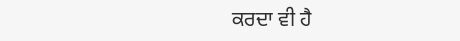ਕਰਦਾ ਵੀ ਹੈ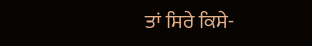ਤਾਂ ਸਿਰੇ ਕਿਸੇ-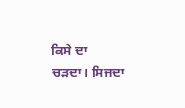ਕਿਸੇ ਦਾ ਚੜਦਾ। ਸਿਜਦਾ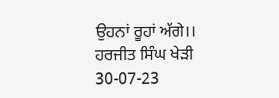ਉਹਨਾਂ ਰੂਹਾਂ ਅੱਗੇ।।
ਹਰਜੀਤ ਸਿੰਘ ਖੇੜੀ
30-07-23